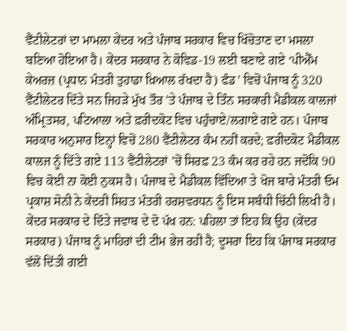ਵੈਂਟੀਲੇਟਰਾਂ ਦਾ ਮਾਮਲਾ ਕੇਂਦਰ ਅਤੇ ਪੰਜਾਬ ਸਰਕਾਰ ਵਿਚ ਖਿੱਚੋਤਾਣ ਦਾ ਮਸਲਾ ਬਣਿਆ ਹੋਇਆ ਹੈ। ਕੇਂਦਰ ਸਰਕਾਰ ਨੇ ਕੋਵਿਡ-19 ਲਈ ਬਣਾਏ ਗਏ ‘ਪੀਐੱਮ ਕੇਅਰਜ਼ (ਪ੍ਰਧਾਨ ਮੰਤਰੀ ਤੁਹਾਡਾ ਖ਼ਿਆਲ ਰੱਖਦਾ ਹੈ) ਫੰਡ’ ਵਿਚੋਂ ਪੰਜਾਬ ਨੂੰ 320 ਵੈਂਟੀਲੇਟਰ ਦਿੱਤੇ ਸਨ ਜਿਹੜੇ ਮੁੱਖ ਤੌਰ ’ਤੇ ਪੰਜਾਬ ਦੇ ਤਿੰਨ ਸਰਕਾਰੀ ਮੈਡੀਕਲ ਕਾਲਜਾਂ ਅੰਮ੍ਰਿਤਸਰ, ਪਟਿਆਲਾ ਅਤੇ ਫ਼ਰੀਦਕੋਟ ਵਿਚ ਪਹੁੰਚਾਏ/ਲਗਾਏ ਗਏ ਹਨ। ਪੰਜਾਬ ਸਰਕਾਰ ਅਨੁਸਾਰ ਇਨ੍ਹਾਂ ਵਿਚੋਂ 280 ਵੈਂਟੀਲੇਟਰ ਕੰਮ ਨਹੀਂ ਕਰਦੇ; ਫ਼ਰੀਦਕੋਟ ਮੈਡੀਕਲ ਕਾਲਜ ਨੂੰ ਦਿੱਤੇ ਗਏ 113 ਵੈਂਟੀਲੇਟਰਾਂ ’ਚੋਂ ਸਿਰਫ਼ 23 ਕੰਮ ਕਰ ਰਹੇ ਹਨ ਜਦੋਂਕਿ 90 ਵਿਚ ਕੋਈ ਨਾ ਕੋਈ ਨੁਕਸ ਹੈ। ਪੰਜਾਬ ਦੇ ਮੈਡੀਕਲ ਵਿੱਦਿਆ ਤੇ ਖੋਜ ਬਾਰੇ ਮੰਤਰੀ ਓਮ ਪ੍ਰਕਾਸ਼ ਸੋਨੀ ਨੇ ਕੇਂਦਰੀ ਸਿਹਤ ਮੰਤਰੀ ਹਰਸ਼ਵਰਧਨ ਨੂੰ ਇਸ ਸਬੰਧੀ ਚਿੱਠੀ ਲਿਖੀ ਹੈ। ਕੇਂਦਰ ਸਰਕਾਰ ਦੇ ਦਿੱਤੇ ਜਵਾਬ ਦੇ ਦੋ ਪੱਖ ਹਨ: ਪਹਿਲਾ ਤਾਂ ਇਹ ਕਿ ਉਹ (ਕੇਂਦਰ ਸਰਕਾਰ) ਪੰਜਾਬ ਨੂੰ ਮਾਹਿਰਾਂ ਦੀ ਟੀਮ ਭੇਜ ਰਹੀ ਹੈ; ਦੂਸਰਾ ਇਹ ਕਿ ਪੰਜਾਬ ਸਰਕਾਰ ਵੱਲੋਂ ਦਿੱਤੀ ਗਈ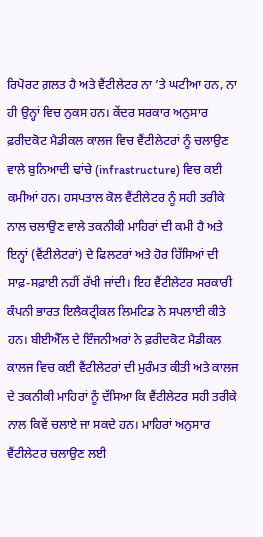ਰਿਪੋਰਟ ਗ਼ਲਤ ਹੈ ਅਤੇ ਵੈਂਟੀਲੇਟਰ ਨਾ ’ਤੇ ਘਟੀਆ ਹਨ, ਨਾ ਹੀ ਉਨ੍ਹਾਂ ਵਿਚ ਨੁਕਸ ਹਨ। ਕੇਂਦਰ ਸਰਕਾਰ ਅਨੁਸਾਰ ਫ਼ਰੀਦਕੋਟ ਮੈਡੀਕਲ ਕਾਲਜ ਵਿਚ ਵੈਂਟੀਲੇਟਰਾਂ ਨੂੰ ਚਲਾਉਣ ਵਾਲੇ ਬੁਨਿਆਦੀ ਢਾਂਚੇ (infrastructure) ਵਿਚ ਕਈ ਕਮੀਆਂ ਹਨ। ਹਸਪਤਾਲ ਕੋਲ ਵੈਂਟੀਲੇਟਰ ਨੂੰ ਸਹੀ ਤਰੀਕੇ ਨਾਲ ਚਲਾਉਣ ਵਾਲੇ ਤਕਨੀਕੀ ਮਾਹਿਰਾਂ ਦੀ ਕਮੀ ਹੈ ਅਤੇ ਇਨ੍ਹਾਂ (ਵੈਂਟੀਲੇਟਰਾਂ) ਦੇ ਫਿਲਟਰਾਂ ਅਤੇ ਹੋਰ ਹਿੱਸਿਆਂ ਦੀ ਸਾਫ਼-ਸਫ਼ਾਈ ਨਹੀਂ ਰੱਖੀ ਜਾਂਦੀ। ਇਹ ਵੈਂਟੀਲੇਟਰ ਸਰਕਾਰੀ ਕੰਪਨੀ ਭਾਰਤ ਇਲੈਕਟ੍ਰੀਕਲ ਲਿਮਟਿਡ ਨੇ ਸਪਲਾਈ ਕੀਤੇ ਹਨ। ਬੀਈਐੱਲ ਦੇ ਇੰਜਨੀਅਰਾਂ ਨੇ ਫ਼ਰੀਦਕੋਟ ਮੈਡੀਕਲ ਕਾਲਜ ਵਿਚ ਕਈ ਵੈਂਟੀਲੇਟਰਾਂ ਦੀ ਮੁਰੰਮਤ ਕੀਤੀ ਅਤੇ ਕਾਲਜ ਦੇ ਤਕਨੀਕੀ ਮਾਹਿਰਾਂ ਨੂੰ ਦੱਸਿਆ ਕਿ ਵੈਂਟੀਲੇਟਰ ਸਹੀ ਤਰੀਕੇ ਨਾਲ ਕਿਵੇਂ ਚਲਾਏ ਜਾ ਸਕਦੇ ਹਨ। ਮਾਹਿਰਾਂ ਅਨੁਸਾਰ ਵੈਂਟੀਲੇਟਰ ਚਲਾਉਣ ਲਈ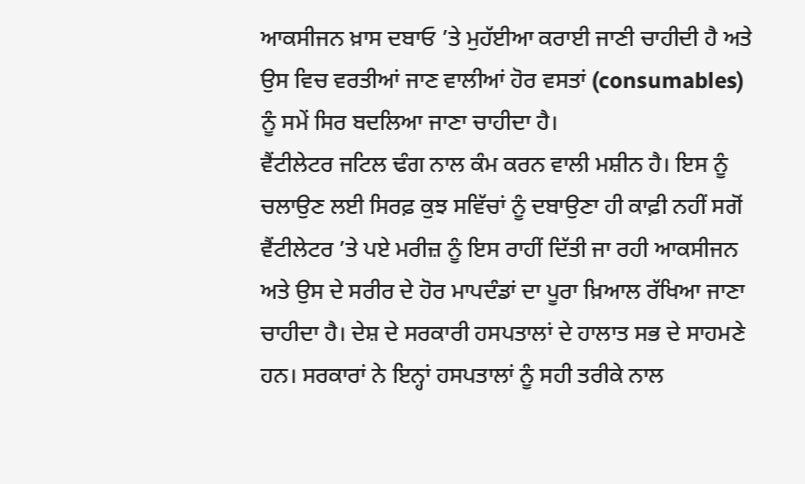ਆਕਸੀਜਨ ਖ਼ਾਸ ਦਬਾਓ ’ਤੇ ਮੁਹੱਈਆ ਕਰਾਈ ਜਾਣੀ ਚਾਹੀਦੀ ਹੈ ਅਤੇ ਉਸ ਵਿਚ ਵਰਤੀਆਂ ਜਾਣ ਵਾਲੀਆਂ ਹੋਰ ਵਸਤਾਂ (consumables) ਨੂੰ ਸਮੇਂ ਸਿਰ ਬਦਲਿਆ ਜਾਣਾ ਚਾਹੀਦਾ ਹੈ।
ਵੈਂਟੀਲੇਟਰ ਜਟਿਲ ਢੰਗ ਨਾਲ ਕੰਮ ਕਰਨ ਵਾਲੀ ਮਸ਼ੀਨ ਹੈ। ਇਸ ਨੂੰ ਚਲਾਉਣ ਲਈ ਸਿਰਫ਼ ਕੁਝ ਸਵਿੱਚਾਂ ਨੂੰ ਦਬਾਉਣਾ ਹੀ ਕਾਫ਼ੀ ਨਹੀਂ ਸਗੋਂ ਵੈਂਟੀਲੇਟਰ ’ਤੇ ਪਏ ਮਰੀਜ਼ ਨੂੰ ਇਸ ਰਾਹੀਂ ਦਿੱਤੀ ਜਾ ਰਹੀ ਆਕਸੀਜਨ ਅਤੇ ਉਸ ਦੇ ਸਰੀਰ ਦੇ ਹੋਰ ਮਾਪਦੰਡਾਂ ਦਾ ਪੂਰਾ ਖ਼ਿਆਲ ਰੱਖਿਆ ਜਾਣਾ ਚਾਹੀਦਾ ਹੈ। ਦੇਸ਼ ਦੇ ਸਰਕਾਰੀ ਹਸਪਤਾਲਾਂ ਦੇ ਹਾਲਾਤ ਸਭ ਦੇ ਸਾਹਮਣੇ ਹਨ। ਸਰਕਾਰਾਂ ਨੇ ਇਨ੍ਹਾਂ ਹਸਪਤਾਲਾਂ ਨੂੰ ਸਹੀ ਤਰੀਕੇ ਨਾਲ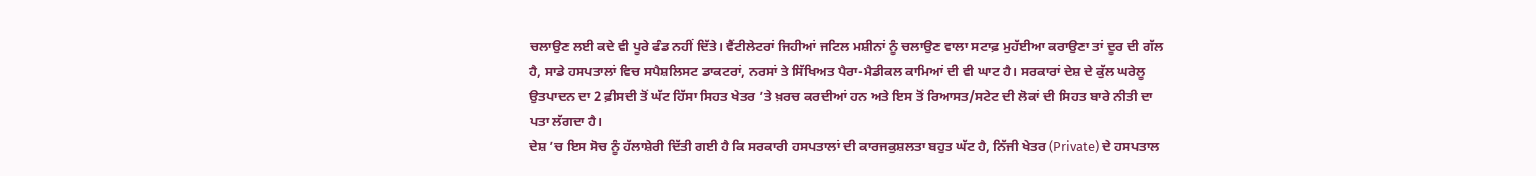ਚਲਾਉਣ ਲਈ ਕਦੇ ਵੀ ਪੂਰੇ ਫੰਡ ਨਹੀਂ ਦਿੱਤੇ। ਵੈਂਟੀਲੇਟਰਾਂ ਜਿਹੀਆਂ ਜਟਿਲ ਮਸ਼ੀਨਾਂ ਨੂੰ ਚਲਾਉਣ ਵਾਲਾ ਸਟਾਫ਼ ਮੁਹੱਈਆ ਕਰਾਉਣਾ ਤਾਂ ਦੂਰ ਦੀ ਗੱਲ ਹੈ, ਸਾਡੇ ਹਸਪਤਾਲਾਂ ਵਿਚ ਸਪੈਸ਼ਲਿਸਟ ਡਾਕਟਰਾਂ, ਨਰਸਾਂ ਤੇ ਸਿੱਖਿਅਤ ਪੈਰਾ-ਮੈਡੀਕਲ ਕਾਮਿਆਂ ਦੀ ਵੀ ਘਾਟ ਹੈ। ਸਰਕਾਰਾਂ ਦੇਸ਼ ਦੇ ਕੁੱਲ ਘਰੇਲੂ ਉਤਪਾਦਨ ਦਾ 2 ਫ਼ੀਸਦੀ ਤੋਂ ਘੱਟ ਹਿੱਸਾ ਸਿਹਤ ਖੇਤਰ ’ਤੇ ਖ਼ਰਚ ਕਰਦੀਆਂ ਹਨ ਅਤੇ ਇਸ ਤੋਂ ਰਿਆਸਤ/ਸਟੇਟ ਦੀ ਲੋਕਾਂ ਦੀ ਸਿਹਤ ਬਾਰੇ ਨੀਤੀ ਦਾ ਪਤਾ ਲੱਗਦਾ ਹੈ।
ਦੇਸ਼ ’ਚ ਇਸ ਸੋਚ ਨੂੰ ਹੱਲਾਸ਼ੇਰੀ ਦਿੱਤੀ ਗਈ ਹੈ ਕਿ ਸਰਕਾਰੀ ਹਸਪਤਾਲਾਂ ਦੀ ਕਾਰਜਕੁਸ਼ਲਤਾ ਬਹੁਤ ਘੱਟ ਹੈ, ਨਿੱਜੀ ਖੇਤਰ (Private) ਦੇ ਹਸਪਤਾਲ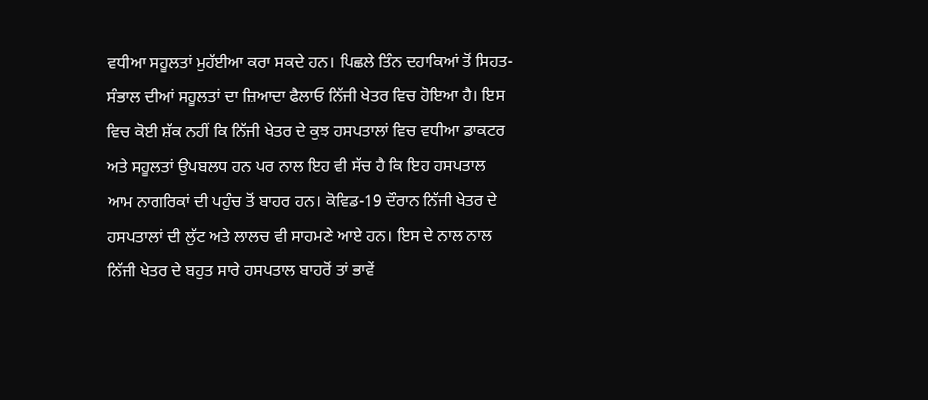ਵਧੀਆ ਸਹੂਲਤਾਂ ਮੁਹੱਈਆ ਕਰਾ ਸਕਦੇ ਹਨ। ਪਿਛਲੇ ਤਿੰਨ ਦਹਾਕਿਆਂ ਤੋਂ ਸਿਹਤ-ਸੰਭਾਲ ਦੀਆਂ ਸਹੂਲਤਾਂ ਦਾ ਜ਼ਿਆਦਾ ਫੈਲਾਓ ਨਿੱਜੀ ਖੇਤਰ ਵਿਚ ਹੋਇਆ ਹੈ। ਇਸ ਵਿਚ ਕੋਈ ਸ਼ੱਕ ਨਹੀਂ ਕਿ ਨਿੱਜੀ ਖੇਤਰ ਦੇ ਕੁਝ ਹਸਪਤਾਲਾਂ ਵਿਚ ਵਧੀਆ ਡਾਕਟਰ ਅਤੇ ਸਹੂਲਤਾਂ ਉਪਬਲਧ ਹਨ ਪਰ ਨਾਲ ਇਹ ਵੀ ਸੱਚ ਹੈ ਕਿ ਇਹ ਹਸਪਤਾਲ ਆਮ ਨਾਗਰਿਕਾਂ ਦੀ ਪਹੁੰਚ ਤੋਂ ਬਾਹਰ ਹਨ। ਕੋਵਿਡ-19 ਦੌਰਾਨ ਨਿੱਜੀ ਖੇਤਰ ਦੇ ਹਸਪਤਾਲਾਂ ਦੀ ਲੁੱਟ ਅਤੇ ਲਾਲਚ ਵੀ ਸਾਹਮਣੇ ਆਏ ਹਨ। ਇਸ ਦੇ ਨਾਲ ਨਾਲ ਨਿੱਜੀ ਖੇਤਰ ਦੇ ਬਹੁਤ ਸਾਰੇ ਹਸਪਤਾਲ ਬਾਹਰੋਂ ਤਾਂ ਭਾਵੇਂ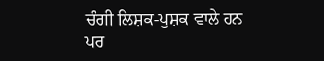ਚੰਗੀ ਲਿਸ਼ਕ-ਪੁਸ਼ਕ ਵਾਲੇ ਹਨ ਪਰ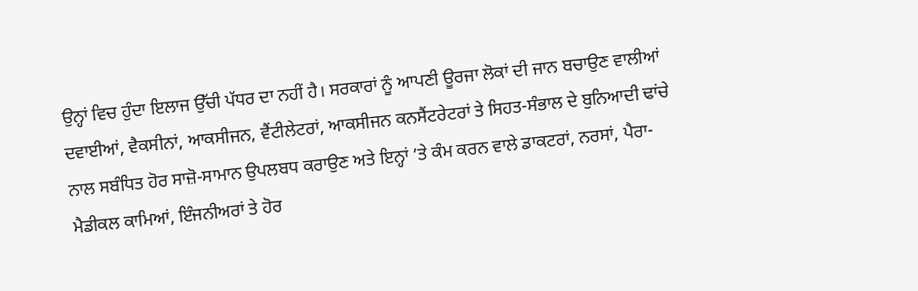ਉਨ੍ਹਾਂ ਵਿਚ ਹੁੰਦਾ ਇਲਾਜ ਉੱਚੀ ਪੱਧਰ ਦਾ ਨਹੀਂ ਹੈ। ਸਰਕਾਰਾਂ ਨੂੰ ਆਪਣੀ ਊਰਜਾ ਲੋਕਾਂ ਦੀ ਜਾਨ ਬਚਾਉਣ ਵਾਲੀਆਂ ਦਵਾਈਆਂ, ਵੈਕਸੀਨਾਂ, ਆਕਸੀਜਨ, ਵੈਂਟੀਲੇਟਰਾਂ, ਆਕਸੀਜਨ ਕਨਸੈਂਟਰੇਟਰਾਂ ਤੇ ਸਿਹਤ-ਸੰਭਾਲ ਦੇ ਬੁਨਿਆਦੀ ਢਾਂਚੇ ਨਾਲ ਸਬੰਧਿਤ ਹੋਰ ਸਾਜ਼ੋ-ਸਾਮਾਨ ਉਪਲਬਧ ਕਰਾਉਣ ਅਤੇ ਇਨ੍ਹਾਂ ’ਤੇ ਕੰਮ ਕਰਨ ਵਾਲੇ ਡਾਕਟਰਾਂ, ਨਰਸਾਂ, ਪੈਰਾ-ਮੈਡੀਕਲ ਕਾਮਿਆਂ, ਇੰਜਨੀਅਰਾਂ ਤੇ ਹੋਰ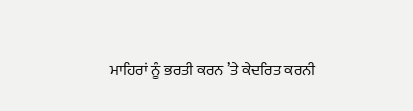ਮਾਹਿਰਾਂ ਨੂੰ ਭਰਤੀ ਕਰਨ ’ਤੇ ਕੇਦਰਿਤ ਕਰਨੀ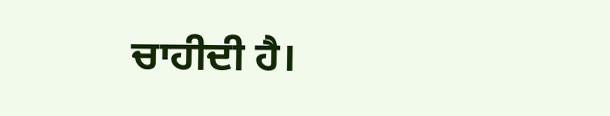ਚਾਹੀਦੀ ਹੈ।